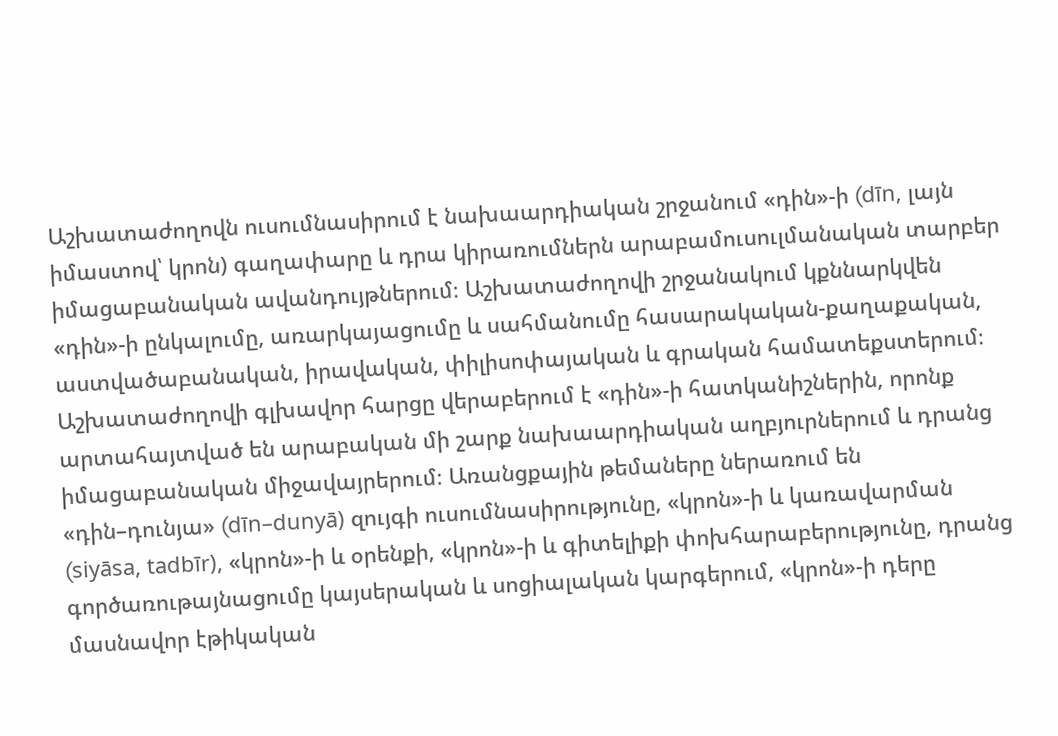Աշխատաժողովն ուսումնասիրում է նախաարդիական շրջանում «դին»-ի (dīn, լայն իմաստով՝ կրոն) գաղափարը և դրա կիրառումներն արաբամուսուլմանական տարբեր իմացաբանական ավանդույթներում։ Աշխատաժողովի շրջանակում կքննարկվեն «դին»-ի ընկալումը, առարկայացումը և սահմանումը հասարակական-քաղաքական, աստվածաբանական, իրավական, փիլիսոփայական և գրական համատեքստերում։
Աշխատաժողովի գլխավոր հարցը վերաբերում է «դին»-ի հատկանիշներին, որոնք արտահայտված են արաբական մի շարք նախաարդիական աղբյուրներում և դրանց իմացաբանական միջավայրերում։ Առանցքային թեմաները ներառում են «դին–դունյա» (dīn–dunyā) զույգի ուսումնասիրությունը, «կրոն»-ի և կառավարման (siyāsa, tadbīr), «կրոն»-ի և օրենքի, «կրոն»-ի և գիտելիքի փոխհարաբերությունը, դրանց գործառութայնացումը կայսերական և սոցիալական կարգերում, «կրոն»-ի դերը մասնավոր էթիկական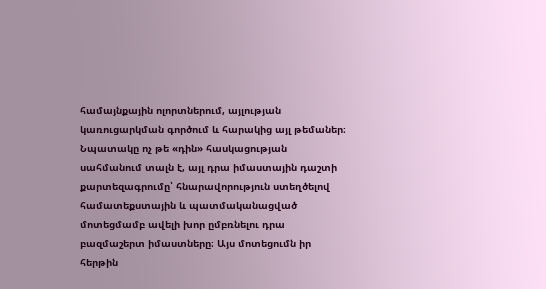համայնքային ոլորտներում, այլության կառուցարկման գործում և հարակից այլ թեմաներ։
Նպատակը ոչ թե «դին» հասկացության սահմանում տալն է, այլ դրա իմաստային դաշտի քարտեզագրումը՝ հնարավորություն ստեղծելով համատեքստային և պատմականացված մոտեցմամբ ավելի խոր ըմբռնելու դրա բազմաշերտ իմաստները։ Այս մոտեցումն իր հերթին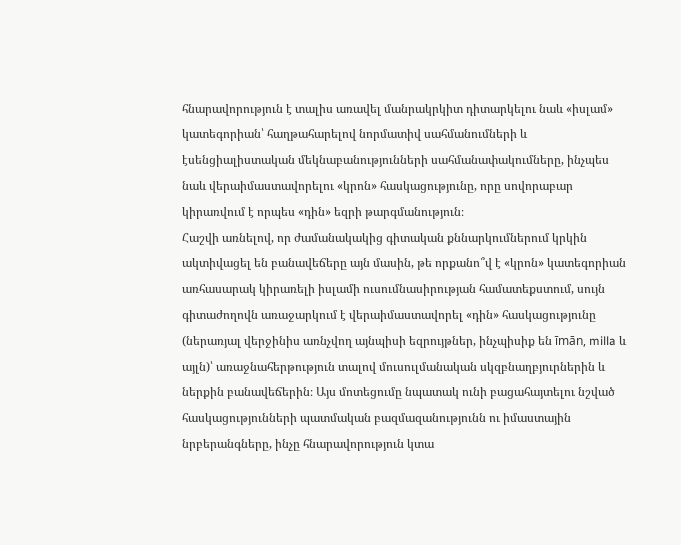հնարավորություն է տալիս առավել մանրակրկիտ դիտարկելու նաև «իսլամ» կատեգորիան՝ հաղթահարելով նորմատիվ սահմանումների և էսենցիալիստական մեկնաբանությունների սահմանափակումները, ինչպես նաև վերաիմաստավորելու «կրոն» հասկացությունը, որը սովորաբար կիրառվում է որպես «դին» եզրի թարգմանություն։
Հաշվի առնելով, որ ժամանակակից գիտական քննարկումներում կրկին ակտիվացել են բանավեճերը այն մասին, թե որքանո՞վ է «կրոն» կատեգորիան առհասարակ կիրառելի իսլամի ուսումնասիրության համատեքստում, սույն գիտաժողովն առաջարկում է վերաիմաստավորել «դին» հասկացությունը (ներառյալ վերջինիս առնչվող այնպիսի եզրույթներ, ինչպիսիք են īmān, milla և այլն)՝ առաջնահերթություն տալով մուսուլմանական սկզբնաղբյուրներին և ներքին բանավեճերին։ Այս մոտեցումը նպատակ ունի բացահայտելու նշված հասկացությունների պատմական բազմազանությունն ու իմաստային նրբերանգները, ինչը հնարավորություն կտա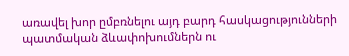առավել խոր ըմբռնելու այդ բարդ հասկացությունների պատմական ձևափոխումներն ու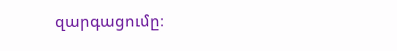զարգացումը։